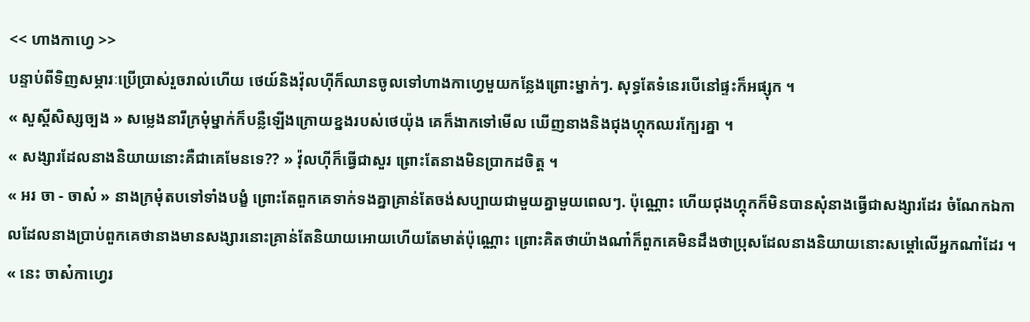<< ហាងកាហ្វេ >>
បន្ទាប់ពីទិញសម្ភារៈប្រើប្រាស់រួចរាល់ហើយ ថេយ៍និងវ៉ុលហុីក៏ឈានចូលទៅហាងកាហ្វេមួយកន្លែងព្រោះម្នាក់ៗ. សុទ្ធតែទំនេរបើនៅផ្ទះក៏អផ្សុក ។
« សួស្ដីសិស្សច្បង » សម្លេងនារីក្រមុំម្នាក់ក៏បន្លឺឡើងក្រោយខ្នងរបស់ថេយ៉ុង គេក៏ងាកទៅមើល ឃើញនាងនិងជុងហ្គុកឈរក្បែរគ្នា ។
« សង្សារដែលនាងនិយាយនោះគឺជាគេមែនទេ?? » វ៉ុលហុីក៏ធ្វើជាសួរ ព្រោះតែនាងមិនប្រាកដចិត្ត ។
« អរ ចា - ចាស៎ » នាងក្រមុំតបទៅទាំងបង្ខំ ព្រោះតែពួកគេទាក់ទងគ្នាគ្រាន់តែចង់សប្បាយជាមួយគ្នាមួយពេលៗ. ប៉ុណ្ណោះ ហើយជុងហ្គុកក៏មិនបានសុំនាងធ្វើជាសង្សារដែរ ចំណែកឯកាលដែលនាងប្រាប់ពួកគេថានាងមានសង្សារនោះគ្រាន់តែនិយាយអោយហើយតែមាត់ប៉ុណ្ណោះ ព្រោះគិតថាយ៉ាងណា៎ក៏ពួកគេមិនដឹងថាប្រុសដែលនាងនិយាយនោះសម្ដៅលើអ្នកណា៎ដែរ ។
« នេះ ចាស៎កាហ្វេរ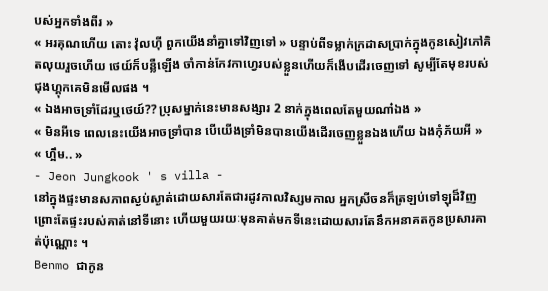បស់អ្នកទាំងពីរ »
« អរគុណហើយ តោះ វ៉ុលហុី ពួកយើងនាំគ្នាទៅវិញទៅ » បន្ទាប់ពីទម្លាក់ក្រដាសប្រាក់ក្នុងកូនសៀវភៅគិតលុយរួចហើយ ថេយ៍ក៏បន្លឺឡើង ចាំកាន់កែវកាហ្វេរបស់ខ្លួនហើយក៏ងើបដើរចេញទៅ សូម្បីតែមុខរបស់ជុងហ្គុកគេមិនមើលផង ។
« ឯងអាចទ្រាំដែរឬថេយ៍?? ប្រុសម្នាក់នេះមានសង្សារ 2 នាក់ក្នុងពេលតែមួយណា៎ឯង »
« មិនអីទេ ពេលនេះយើងអាចទ្រាំបាន បើយើងទ្រាំមិនបានយើងដើរចេញខ្លួនឯងហើយ ឯងកុំភ័យអី »
« ហ្អឹម.. »
- Jeon Jungkook ' s villa -
នៅក្នុងផ្ទះមានសភាពស្ងប់ស្ងាត់ដោយសារតែជារដូវកាលវិស្សមកាល អ្នកស្រីចនក៏ត្រឡប់ទៅឡុដ៏វិញព្រោះតែផ្ទះរបស់គាត់នៅទីនោះ ហើយមួយរយៈមុនគាត់មកទីនេះដោយសារតែនឹកអនាគតកូនប្រសារគាត់ប៉ុណ្ណោះ ។
Benmo ជាកូន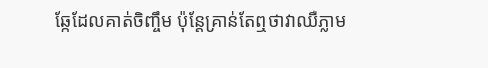ឆ្កែដែលគាត់ចិញ្ចឹម ប៉ុន្តែគ្រាន់តែឮថាវាឈឺភ្លាម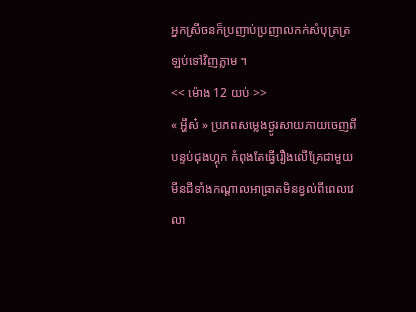អ្នកស្រីចនក៏ប្រញាប់ប្រញាលកក់សំបុត្រត្រឡប់ទៅវិញភ្លាម ។
<< ម៉ោង 12 យប់ >>
« អ្ហឹស៎ » ប្រភពសម្លេងថ្ងូរសាយភាយចេញពីបន្ទប់ជុងហ្គុក កំពុងតែធ្វើរឿងលើគ្រែជាមួយ មីនជីទាំងកណ្ដាលអាធ្រាតមិនខ្វល់ពីពេលវេលា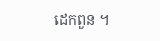ដេកពួន ។